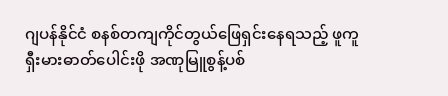ဂျပန်နိုင်ငံ စနစ်တကျကိုင်တွယ်ဖြေရှင်းနေရသည့် ဖူကူရှီးမားဓာတ်ပေါင်းဖို အဏုမြူစွန့်ပစ်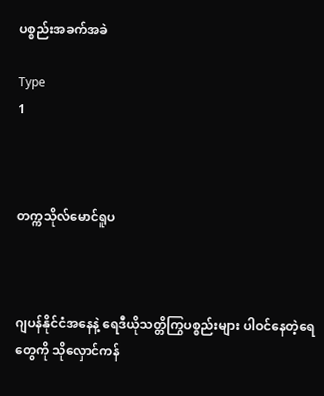ပစ္စည်းအခက်အခဲ

Type
1



တက္ကသိုလ်မောင်ရူပ



ဂျပန်နိုင်ငံအနေနဲ့ ရေဒီယိုသတ္တိကြွပစ္စည်းများ ပါဝင်နေတဲ့ရေတွေကို သိုလှောင်ကန်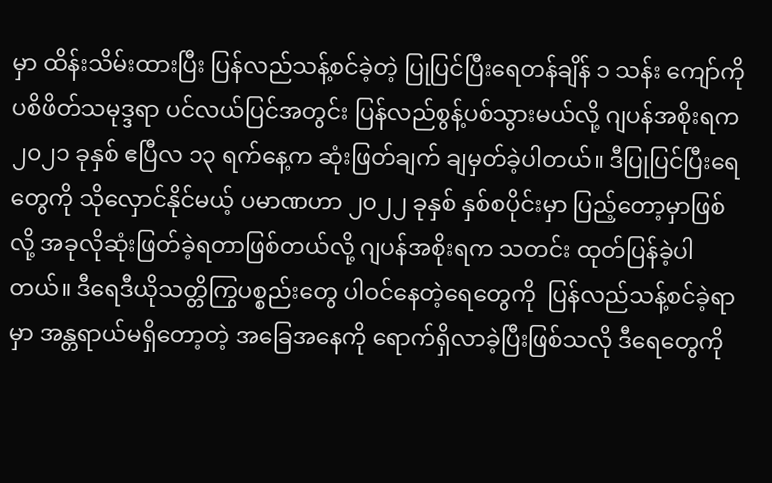မှာ ထိန်းသိမ်းထားပြီး ပြန်လည်သန့်စင်ခဲ့တဲ့ ပြုပြင်ပြီးရေတန်ချိန် ၁ သန်း ကျော်ကို ပစိဖိတ်သမုဒ္ဒရာ ပင်လယ်ပြင်အတွင်း ပြန်လည်စွန့်ပစ်သွားမယ်လို့ ဂျပန်အစိုးရက ၂၀၂၁ ခုနှစ် ဧပြီလ ၁၃ ရက်နေ့က ဆုံးဖြတ်ချက် ချမှတ်ခဲ့ပါတယ်။ ဒီပြုပြင်ပြီးရေတွေကို သိုလှောင်နိုင်မယ့် ပမာဏဟာ ၂၀၂၂ ခုနှစ် နှစ်စပိုင်းမှာ ပြည့်တော့မှာဖြစ်လို့ အခုလိုဆုံးဖြတ်ခဲ့ရတာဖြစ်တယ်လို့ ဂျပန်အစိုးရက သတင်း ထုတ်ပြန်ခဲ့ပါတယ်။ ဒီရေဒီယိုသတ္တိကြွပစ္စည်းတွေ ပါဝင်နေတဲ့ရေတွေကို  ပြန်လည်သန့်စင်ခဲ့ရာမှာ အန္တရာယ်မရှိတော့တဲ့ အခြေအနေကို ရောက်ရှိလာခဲ့ပြီးဖြစ်သလို ဒီရေတွေကို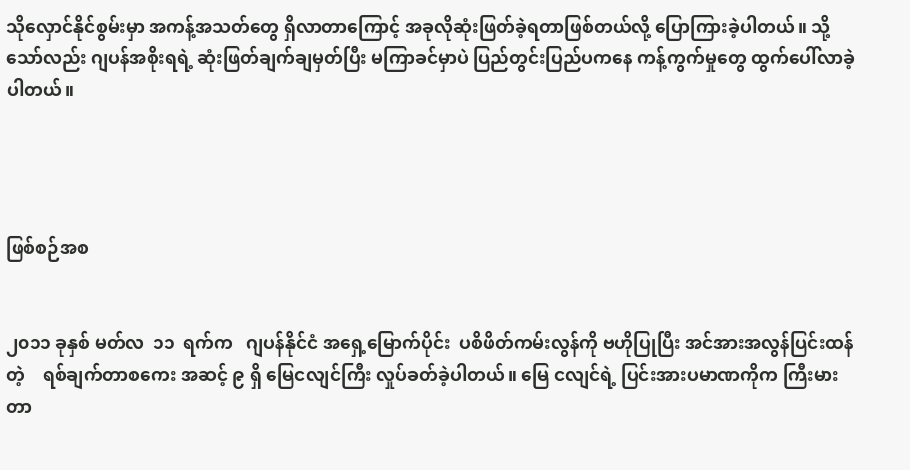သိုလှောင်နိုင်စွမ်းမှာ အကန့်အသတ်တွေ ရှိလာတာကြောင့် အခုလိုဆုံးဖြတ်ခဲ့ရတာဖြစ်တယ်လို့ ပြောကြားခဲ့ပါတယ်။ သို့သော်လည်း ဂျပန်အစိုးရရဲ့ ဆုံးဖြတ်ချက်ချမှတ်ပြီး မကြာခင်မှာပဲ ပြည်တွင်းပြည်ပကနေ ကန့်ကွက်မှုတွေ ထွက်ပေါ်လာခဲ့ပါတယ်။




ဖြစ်စဉ်အစ


၂၀၁၁ ခုနှစ် မတ်လ  ၁၁  ရက်က   ဂျပန်နိုင်ငံ အရှေ့မြောက်ပိုင်း  ပစိဖိတ်ကမ်းလွန်ကို ဗဟိုပြုပြီး အင်အားအလွန်ပြင်းထန်တဲ့    ရစ်ချက်တာစကေး အဆင့် ၉ ရှိ မြေငလျင်ကြီး လှုပ်ခတ်ခဲ့ပါတယ်။ မြေ ငလျင်ရဲ့ ပြင်းအားပမာဏကိုက ကြီးမားတာ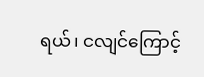ရယ်၊ ငလျင်ကြောင့်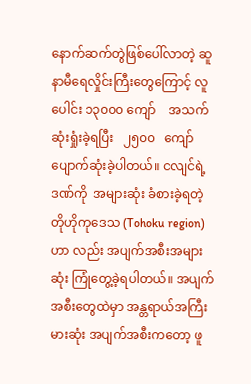နောက်ဆက်တွဲဖြစ်ပေါ်လာတဲ့ ဆူနာမီရေလှိုင်းကြီးတွေကြောင့် လူပေါင်း ၁၃၀၀၀ ကျော်    အသက်ဆုံးရှုံးခဲ့ရပြီး   ၂၅၀၀   ကျော် ပျောက်ဆုံးခဲ့ပါတယ်။ ငလျင်ရဲ့ဒဏ်ကို  အများဆုံး ခံစားခဲ့ရတဲ့ တိုဟိုကုဒေသ (Tohoku region)  ဟာ လည်း အပျက်အစီးအများဆုံး ကြုံတွေ့ခဲ့ရပါတယ်။ အပျက်အစီးတွေထဲမှာ အန္တရာယ်အကြီးမားဆုံး အပျက်အစီးကတော့ ဖူ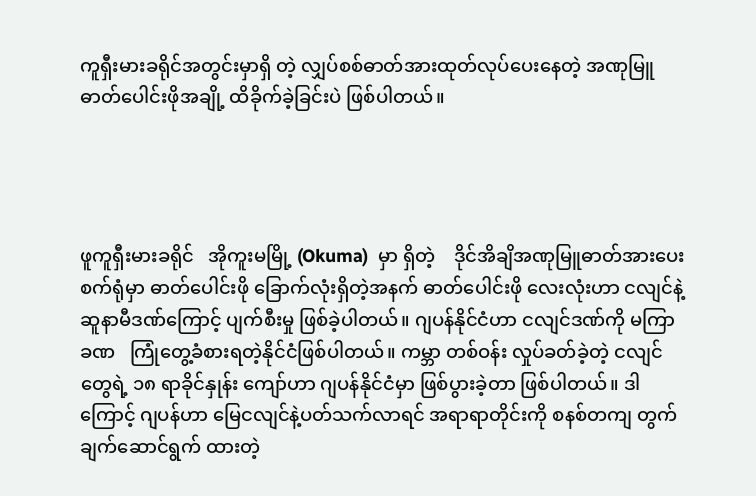ကူရှီးမားခရိုင်အတွင်းမှာရှိ တဲ့ လျှပ်စစ်ဓာတ်အားထုတ်လုပ်ပေးနေတဲ့ အဏုမြူ ဓာတ်ပေါင်းဖိုအချို့ ထိခိုက်ခဲ့ခြင်းပဲ ဖြစ်ပါတယ်။




ဖူကူရှီးမားခရိုင်   အိုကူးမမြို့ (Okuma)  မှာ ရှိတဲ့    ဒိုင်အိချိအဏုမြူဓာတ်အားပေးစက်ရုံမှာ ဓာတ်ပေါင်းဖို ခြောက်လုံးရှိတဲ့အနက် ဓာတ်ပေါင်းဖို လေးလုံးဟာ ငလျင်နဲ့ဆူနာမီဒဏ်ကြောင့် ပျက်စီးမှု ဖြစ်ခဲ့ပါတယ်။ ဂျပန်နိုင်ငံဟာ ငလျင်ဒဏ်ကို မကြာ ခဏ   ကြုံတွေ့ခံစားရတဲ့နိုင်ငံဖြစ်ပါတယ်။ ကမ္ဘာ တစ်ဝန်း လှုပ်ခတ်ခဲ့တဲ့ ငလျင်တွေရဲ့ ၁၈ ရာခိုင်နှုန်း ကျော်ဟာ ဂျပန်နိုင်ငံမှာ ဖြစ်ပွားခဲ့တာ ဖြစ်ပါတယ်။ ဒါကြောင့် ဂျပန်ဟာ မြေငလျင်နဲ့ပတ်သက်လာရင် အရာရာတိုင်းကို စနစ်တကျ တွက်ချက်ဆောင်ရွက် ထားတဲ့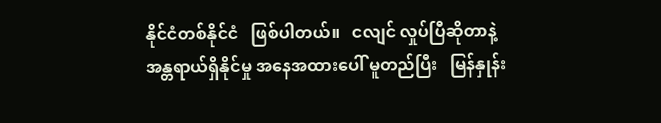နိုင်ငံတစ်နိုင်ငံ   ဖြစ်ပါတယ်။   ငလျင် လှုပ်ပြီဆိုတာနဲ့  အန္တရာယ်ရှိနိုင်မှု အနေအထားပေါ် မူတည်ပြီး   မြန်နှုန်း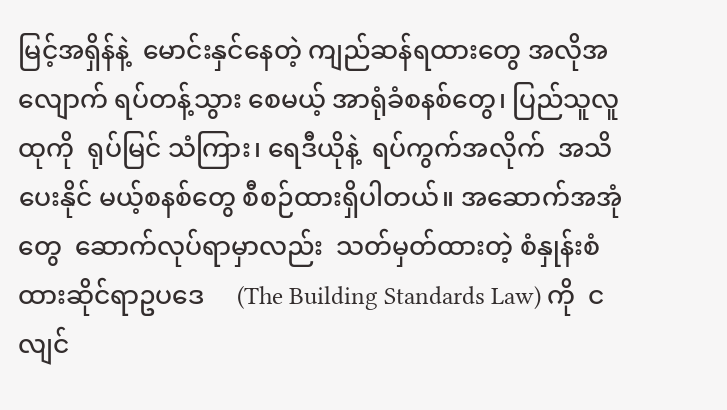မြင့်အရှိန်နဲ့  မောင်းနှင်နေတဲ့ ကျည်ဆန်ရထားတွေ အလိုအလျောက် ရပ်တန့်သွား စေမယ့် အာရုံခံစနစ်တွေ၊ ပြည်သူလူထုကို  ရုပ်မြင် သံကြား၊ ရေဒီယိုနဲ့  ရပ်ကွက်အလိုက်  အသိပေးနိုင် မယ့်စနစ်တွေ စီစဉ်ထားရှိပါတယ်။ အဆောက်အအုံ တွေ  ဆောက်လုပ်ရာမှာလည်း  သတ်မှတ်ထားတဲ့ စံနှုန်းစံထားဆိုင်ရာဥပဒေ     (The Building Standards Law) ကို  ငလျင်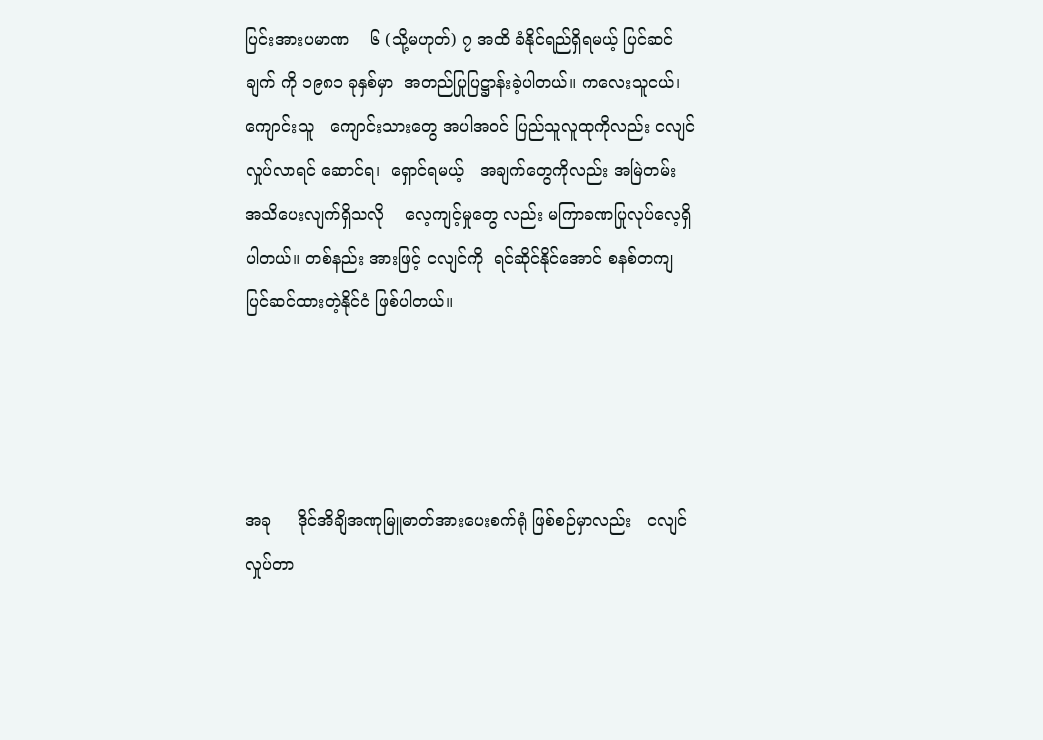ပြင်းအားပမာဏ    ၆ (သို့မဟုတ်) ၇ အထိ ခံနိုင်ရည်ရှိရမယ့် ပြင်ဆင်ချက် ကို ၁၉၈၁ ခုနှစ်မှာ  အတည်ပြုပြဋ္ဌာန်းခဲ့ပါတယ်။ ကလေးသူငယ်၊  ကျောင်းသူ   ကျောင်းသားတွေ အပါအဝင် ပြည်သူလူထုကိုလည်း ငလျင်လှုပ်လာရင် ဆောင်ရ၊  ရှောင်ရမယ့်   အချက်တွေကိုလည်း အမြဲတမ်း  အသိပေးလျက်ရှိသလို    လေ့ကျင့်မှုတွေ လည်း မကြာခဏပြုလုပ်လေ့ရှိပါတယ်။ တစ်နည်း အားဖြင့် ငလျင်ကို  ရင်ဆိုင်နိုင်အောင် စနစ်တကျ ပြင်ဆင်ထားတဲ့နိုင်ငံ ဖြစ်ပါတယ်။




အခု     ဒိုင်အိချိအဏုမြူဓာတ်အားပေးစက်ရုံ ဖြစ်စဉ်မှာလည်း   ငလျင်လှုပ်တာ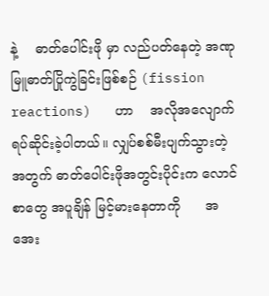နဲ့    ဓာတ်ပေါင်းဖို မှာ လည်ပတ်နေတဲ့ အဏုမြူဓာတ်ပြိုကွဲခြင်းဖြစ်စဉ် (fission reactions)   ဟာ    အလိုအလျောက် ရပ်ဆိုင်းခဲ့ပါတယ်။ လျှပ်စစ်မီးပျက်သွားတဲ့အတွက် ဓာတ်ပေါင်းဖိုအတွင်းပိုင်းက လောင်စာတွေ အပူချိန် မြင့်မားနေတာကို      အအေး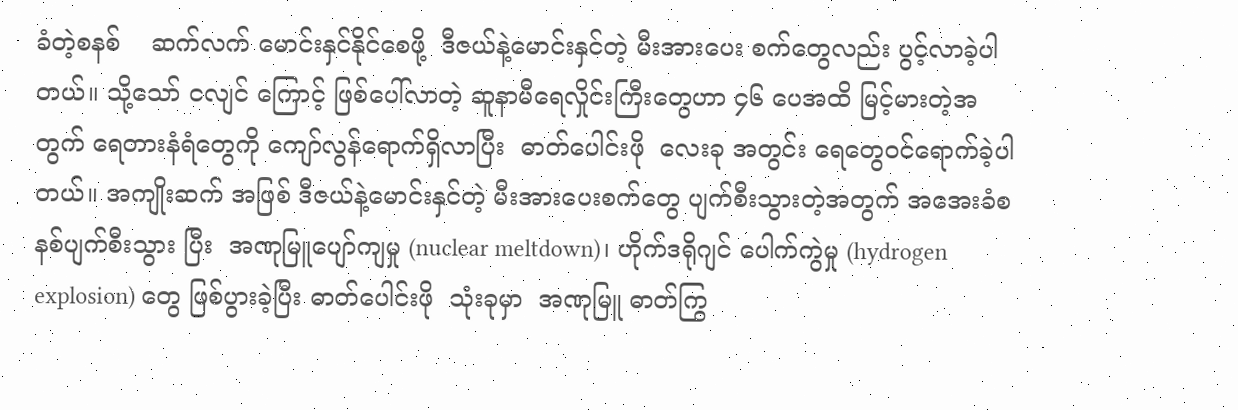ခံတဲ့စနစ်    ဆက်လက် မောင်းနှင်နိုင်စေဖို့  ဒီဇယ်နဲ့မောင်းနှင်တဲ့ မီးအားပေး စက်တွေလည်း ပွင့်လာခဲ့ပါတယ်။ သို့သော် ငလျင် ကြောင့် ဖြစ်ပေါ်လာတဲ့ ဆူနာမီရေလှိုင်းကြီးတွေဟာ ၄၆ ပေအထိ မြင့်မားတဲ့အတွက် ရေတားနံရံတွေကို ကျော်လွန်ရောက်ရှိလာပြီး  ဓာတ်ပေါင်းဖို  လေးခု အတွင်း ရေတွေဝင်ရောက်ခဲ့ပါတယ်။ အကျိုးဆက် အဖြစ် ဒီဇယ်နဲ့မောင်းနှင်တဲ့ မီးအားပေးစက်တွေ ပျက်စီးသွားတဲ့အတွက် အအေးခံစနစ်ပျက်စီးသွား ပြီး  အဏုမြူပျော်ကျမှု (nuclear meltdown)၊ ဟိုက်ဒရိုဂျင် ပေါက်ကွဲမှု (hydrogen explosion) တွေ ဖြစ်ပွားခဲ့ပြီး ဓာတ်ပေါင်းဖို  သုံးခုမှာ  အဏုမြူ ဓာတ်ကြွ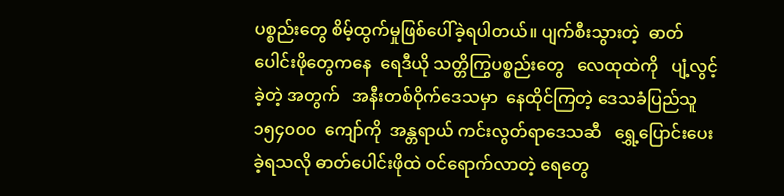ပစ္စည်းတွေ စိမ့်ထွက်မှုဖြစ်ပေါ်ခဲ့ရပါတယ်။ ပျက်စီးသွားတဲ့  ဓာတ်ပေါင်းဖိုတွေကနေ  ရေဒီယို သတ္တိကြွပစ္စည်းတွေ   လေထုထဲကို   ပျံ့လွင့်ခဲ့တဲ့ အတွက်   အနီးတစ်ဝိုက်ဒေသမှာ  နေထိုင်ကြတဲ့ ဒေသခံပြည်သူ   ၁၅၄၀၀၀  ကျော်ကို  အန္တရာယ် ကင်းလွတ်ရာဒေသဆီ   ရွှေ့ပြောင်းပေးခဲ့ရသလို ဓာတ်ပေါင်းဖိုထဲ ဝင်ရောက်လာတဲ့ ရေတွေ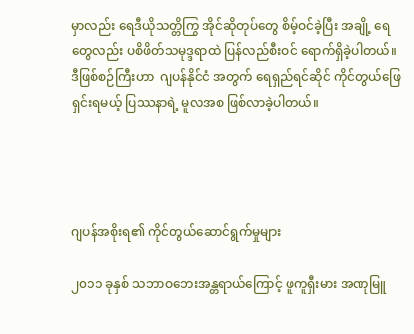မှာလည်း ရေဒီယိုသတ္တိကြွ အိုင်ဆိုတုပ်တွေ စိမ့်ဝင်ခဲ့ပြီး အချို့ ရေတွေလည်း ပစိဖိတ်သမုဒ္ဒရာထဲ ပြန်လည်စီးဝင် ရောက်ရှိခဲ့ပါတယ်။  ဒီဖြစ်စဉ်ကြီးဟာ  ဂျပန်နိုင်ငံ အတွက် ရေရှည်ရင်ဆိုင် ကိုင်တွယ်ဖြေရှင်းရမယ့် ပြဿနာရဲ့ မူလအစ ဖြစ်လာခဲ့ပါတယ်။




ဂျပန်အစိုးရ၏ ကိုင်တွယ်ဆောင်ရွက်မှုများ

၂၀၁၁ ခုနှစ် သဘာဝဘေးအန္တရာယ်ကြောင့် ဖူကူရှီးမား အဏုမြူ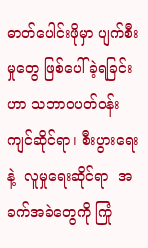ဓာတ်ပေါင်းဖိုမှာ ပျက်စီးမှုတွေ ဖြစ်ပေါ်ခဲ့ရခြင်းဟာ သဘာဝပတ်ဝန်းကျင်ဆိုင်ရာ၊ စီးပွားရေးနဲ့  လူမှုရေးဆိုင်ရာ  အခက်အခဲတွေကို ကြုံ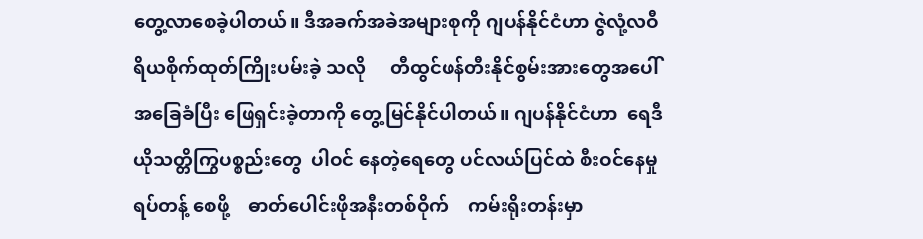တွေ့လာစေခဲ့ပါတယ်။ ဒီအခက်အခဲအများစုကို ဂျပန်နိုင်ငံဟာ ဇွဲလုံ့လဝီရိယစိုက်ထုတ်ကြိုးပမ်းခဲ့ သလို     တီထွင်ဖန်တီးနိုင်စွမ်းအားတွေအပေါ် အခြေခံပြီး ဖြေရှင်းခဲ့တာကို တွေ့မြင်နိုင်ပါတယ်။ ဂျပန်နိုင်ငံဟာ  ရေဒီယိုသတ္တိကြွပစ္စည်းတွေ  ပါဝင် နေတဲ့ရေတွေ ပင်လယ်ပြင်ထဲ စီးဝင်နေမှု ရပ်တန့် စေဖို့    ဓာတ်ပေါင်းဖိုအနီးတစ်ဝိုက်    ကမ်းရိုးတန်းမှာ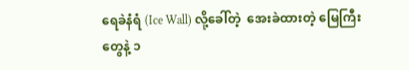ရေခဲနံရံ (Ice Wall) လို့ခေါ်တဲ့  အေးခဲထားတဲ့ မြေကြီးတွေနဲ့ ၁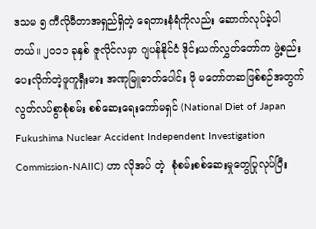ဒသမ ၅ ကီလိုမီတာအရှည်ရှိတဲ့ ရေတားနံရံကိုလည်း ဆောက်လုပ်ခဲ့ပါတယ်။ ၂၀၁၁ ခုနှစ် ဇူလိုင်လမှာ ဂျပန်နိုင်ငံ ဒိုင်းယက်လွှတ်တော်က ဖွဲ့စည်းပေးလိုက်တဲ့ဖူကူရှီးမား အဏုမြူဓာတ်ပေါင်း ဖို မတော်တဆဖြစ်စဉ်အတွက်   လွတ်လပ်စွာစုံစမ်း စစ်ဆေးရေးကော်မရှင် (National Diet of Japan Fukushima Nuclear Accident Independent Investigation Commission-NAIIC) ဟာ လိုအပ် တဲ့  စုံစမ်းစစ်ဆေးမှုတွေပြုလုပ်ပြီး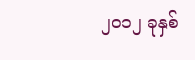၂၀၁၂ ခုနှစ်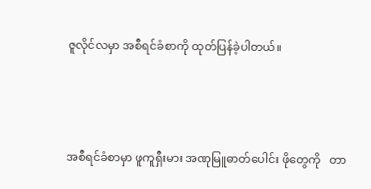ဇူလိုင်လမှာ အစီရင်ခံစာကို ထုတ်ပြန်ခဲ့ပါတယ်။




အစီရင်ခံစာမှာ ဖူကူရှီးမား အဏုမြူဓာတ်ပေါင်း ဖိုတွေကို   တာ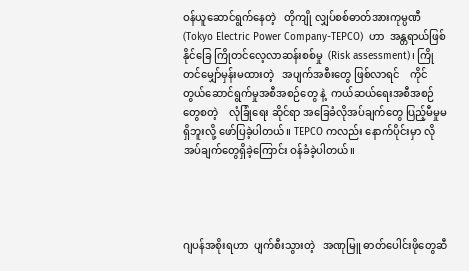ဝန်ယူဆောင်ရွက်နေတဲ့   တိုကျို လျှပ်စစ်ဓာတ်အားကုမ္ပဏီ (Tokyo Electric Power Company-TEPCO)  ဟာ  အန္တရာယ်ဖြစ်နိုင်ခြေ ကြိုတင်လေ့လာဆန်းစစ်မှု  (Risk assessment)၊ ကြိုတင်မျှော်မှန်းမထားတဲ့   အပျက်အစီးတွေ ဖြစ်လာရင်    ကိုင်တွယ်ဆောင်ရွက်မှုအစီအစဉ်တွေ နဲ့  ကယ်ဆယ်ရေးအစီအစဉ်တွေစတဲ့    လုံခြုံရေး ဆိုင်ရာ အခြေခံလိုအပ်ချက်တွေ ပြည့်မီမှုမရှိဘူးလို့ ဖော်ပြခဲ့ပါတယ်။ TEPCO ကလည်း နောက်ပိုင်းမှာ လိုအပ်ချက်တွေရှိခဲ့ကြောင်း ဝန်ခံခဲ့ပါတယ်။




ဂျပန်အစိုးရဟာ  ပျက်စီးသွားတဲ့   အဏုမြူ ဓာတ်ပေါင်းဖိုတွေဆီ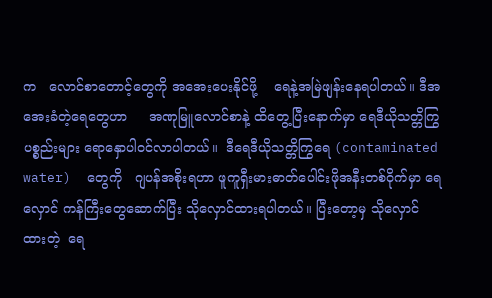က   လောင်စာတောင့်တွေကို အအေးပေးနိုင်ဖို့    ရေနဲ့အမြဲဖျန်းနေရပါတယ်။ ဒီအအေးခံတဲ့ရေတွေဟာ     အဏုမြူလောင်စာနဲ့ ထိတွေ့ပြီးနောက်မှာ ရေဒီယိုသတ္တိကြွပစ္စည်းများ ရောနှောပါဝင်လာပါတယ်။  ဒီရေဒီယိုသတ္တိကြွရေ (contaminated water)  တွေကို   ဂျပန်အစိုးရဟာ ဖူကူရှီးမားဓာတ်ပေါင်းဖိုအနီးတစ်ဝိုက်မှာ ရေလှောင် ကန်ကြီးတွေဆောက်ပြီး သိုလှောင်ထားရပါတယ်။ ပြီးတော့မှ သိုလှောင်ထားတဲ့  ရေ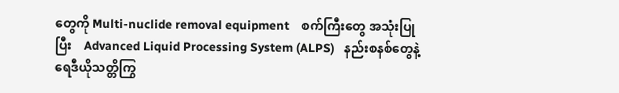တွေကို Multi-nuclide removal equipment    စက်ကြီးတွေ အသုံးပြုပြီး    Advanced Liquid Processing System (ALPS)   နည်းစနစ်တွေနဲ့  ရေဒီယိုသတ္တိကြွ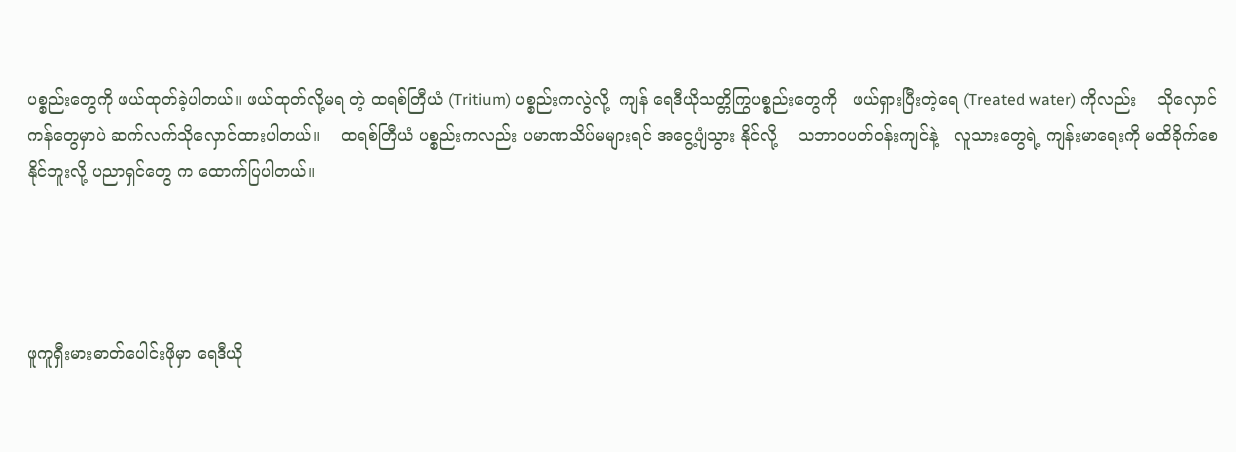ပစ္စည်းတွေကို ဖယ်ထုတ်ခဲ့ပါတယ်။ ဖယ်ထုတ်လို့မရ တဲ့ ထရစ်တြီယံ (Tritium) ပစ္စည်းကလွဲလို့  ကျန် ရေဒီယိုသတ္တိကြွပစ္စည်းတွေကို   ဖယ်ရှားပြီးတဲ့ရေ (Treated water) ကိုလည်း    သိုလှောင်ကန်တွေမှာပဲ ဆက်လက်သိုလှောင်ထားပါတယ်။    ထရစ်တြီယံ ပစ္စည်းကလည်း ပမာဏသိပ်မများရင် အငွေ့ပျံသွား နိုင်လို့    သဘာဝပတ်ဝန်းကျင်နဲ့   လူသားတွေရဲ့ ကျန်းမာရေးကို မထိခိုက်စေနိုင်ဘူးလို့ ပညာရှင်တွေ က ထောက်ပြပါတယ်။




ဖူကူရှီးမားဓာတ်ပေါင်းဖိုမှာ ရေဒီယို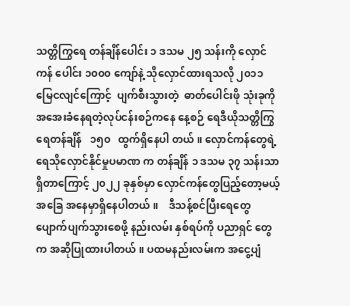သတ္တိကြွရေ တန်ချိန်ပေါင်း ၁ ဒသမ ၂၅ သန်းကို လှောင်ကန် ပေါင်း ၁၀၀၀ ကျော်နဲ့ သိုလှောင်ထားရသလို ၂၀၁၁ မြေငလျင်ကြောင့်  ပျက်စီးသွားတဲ့  ဓာတ်ပေါင်းဖို သုံးခုကို အအေးခံနေရတဲ့လုပ်ငန်းစဉ်ကနေ နေ့စဉ် ရေဒီယိုသတ္တိကြွရေတန်ချိန်   ၁၅၀   ထွက်ရှိနေပါ တယ်။ လှောင်ကန်တွေရဲ့ ရေသိုလှောင်နိုင်မှုပမာဏ က တန်ချိန် ၁ ဒသမ ၃၇ သန်းသာ ရှိတာကြောင့် ၂၀၂၂ ခုနှစ်မှာ လှောင်ကန်တွေပြည့်တော့မယ့် အခြေ အနေမှာရှိနေပါတယ်။    ဒီသန့်စင်ပြီးရေတွေ ပျောက်ပျက်သွားစေဖို့ နည်းလမ်း နှစ်ရပ်ကို ပညာရှင် တွေက အဆိုပြုထားပါတယ်။ ပထမနည်းလမ်းက အငွေ့ပျံ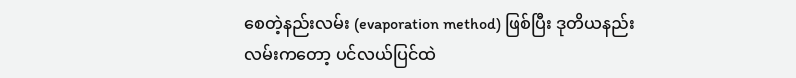စေတဲ့နည်းလမ်း (evaporation method) ဖြစ်ပြီး ဒုတိယနည်းလမ်းကတော့ ပင်လယ်ပြင်ထဲ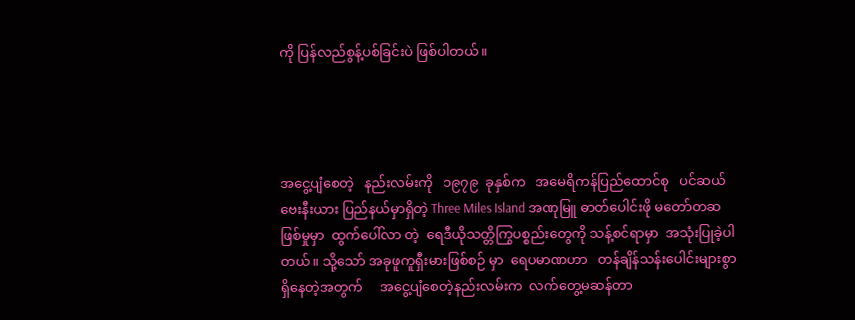ကို ပြန်လည်စွန့်ပစ်ခြင်းပဲ ဖြစ်ပါတယ်။




အငွေ့ပျံစေတဲ့   နည်းလမ်းကို   ၁၉၇၉  ခုနှစ်က   အမေရိကန်ပြည်ထောင်စု   ပင်ဆယ်ဗေးနီးယား ပြည်နယ်မှာရှိတဲ့ Three Miles Island အဏုမြူ ဓာတ်ပေါင်းဖို မတော်တဆဖြစ်မှုမှာ  ထွက်ပေါ်လာ တဲ့  ရေဒီယိုသတ္တိကြွပစ္စည်းတွေကို သန့်စင်ရာမှာ  အသုံးပြုခဲ့ပါတယ်။ သို့သော် အခုဖူကူရှီးမားဖြစ်စဉ် မှာ  ရေပမာဏဟာ   တန်ချိန်သန်းပေါင်းများစွာ     ရှိနေတဲ့အတွက်     အငွေ့ပျံစေတဲ့နည်းလမ်းက  လက်တွေ့မဆန်တာ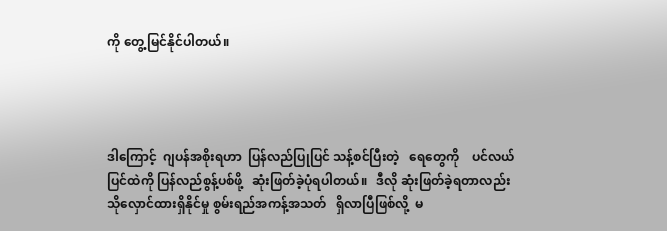ကို တွေ့မြင်နိုင်ပါတယ်။




ဒါကြောင့်  ဂျပန်အစိုးရဟာ  ပြန်လည်ပြုပြင် သန့်စင်ပြီးတဲ့   ရေတွေကို    ပင်လယ်ပြင်ထဲကို ပြန်လည်စွန့်ပစ်ဖို့   ဆုံးဖြတ်ခဲ့ပုံရပါတယ်။   ဒီလို ဆုံးဖြတ်ခဲ့ရတာလည်း      သိုလှောင်ထားရှိနိုင်မှု စွမ်းရည်အကန့်အသတ်   ရှိလာပြီဖြစ်လို့  မ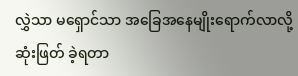လွှဲသာ မရှောင်သာ အခြေအနေမျိုးရောက်လာလို့  ဆုံးဖြတ် ခဲ့ရတာ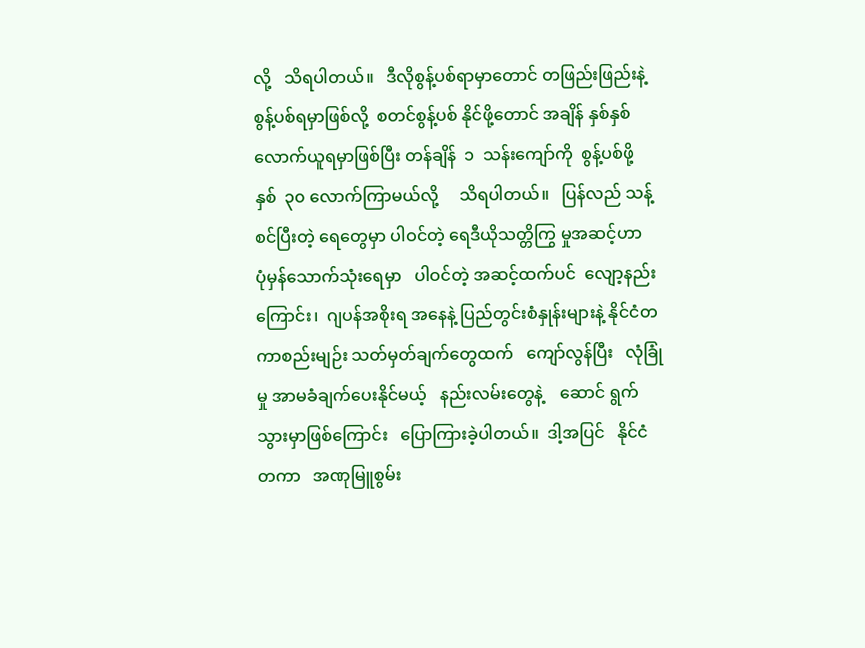လို့   သိရပါတယ်။   ဒီလိုစွန့်ပစ်ရာမှာတောင် တဖြည်းဖြည်းနဲ့  စွန့်ပစ်ရမှာဖြစ်လို့  စတင်စွန့်ပစ် နိုင်ဖို့တောင် အချိန် နှစ်နှစ်လောက်ယူရမှာဖြစ်ပြီး တန်ချိန်  ၁  သန်းကျော်ကို  စွန့်ပစ်ဖို့   နှစ်  ၃၀ လောက်ကြာမယ်လို့     သိရပါတယ်။   ပြန်လည် သန့်စင်ပြီးတဲ့ ရေတွေမှာ ပါဝင်တဲ့ ရေဒီယိုသတ္တိကြွ မှုအဆင့်ဟာ   ပုံမှန်သောက်သုံးရေမှာ   ပါဝင်တဲ့ အဆင့်ထက်ပင်  လျော့နည်းကြောင်း၊  ဂျပန်အစိုးရ အနေနဲ့ ပြည်တွင်းစံနှုန်းများနဲ့ နိုင်ငံတကာစည်းမျဉ်း သတ်မှတ်ချက်တွေထက်   ကျော်လွန်ပြီး   လုံခြုံမှု အာမခံချက်ပေးနိုင်မယ့်   နည်းလမ်းတွေနဲ့    ဆောင် ရွက်သွားမှာဖြစ်ကြောင်း   ပြောကြားခဲ့ပါတယ်။  ဒါ့အပြင်   နိုင်ငံတကာ   အဏုမြူစွမ်း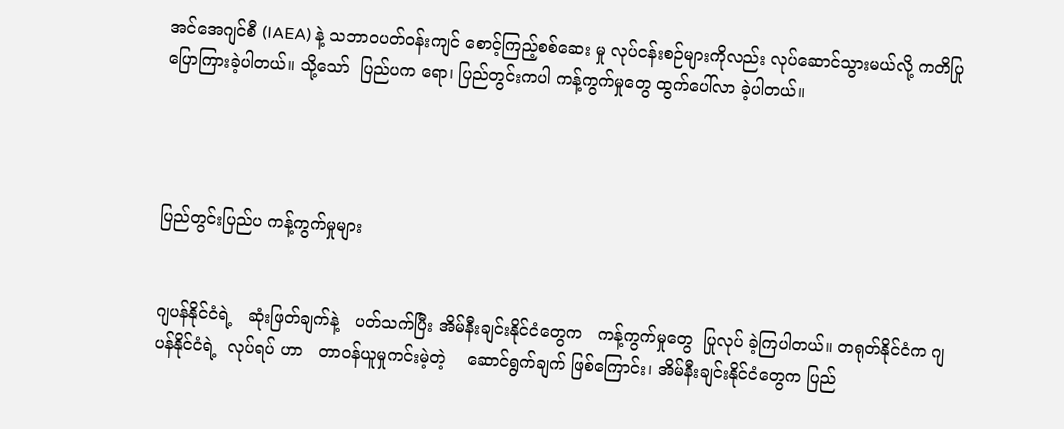အင်အေဂျင်စီ (IAEA) နဲ့ သဘာဝပတ်ဝန်းကျင် စောင့်ကြည့်စစ်ဆေး မှု လုပ်ငန်းစဉ်များကိုလည်း လုပ်ဆောင်သွားမယ်လို့ ကတိပြုပြောကြားခဲ့ပါတယ်။ သို့သော်  ပြည်ပက ရော၊ ပြည်တွင်းကပါ ကန့်ကွက်မှုတွေ ထွက်ပေါ်လာ ခဲ့ပါတယ်။




ပြည်တွင်းပြည်ပ ကန့်ကွက်မှုများ


ဂျပန်နိုင်ငံရဲ့   ဆုံးဖြတ်ချက်နဲ့   ပတ်သက်ပြီး အိမ်နီးချင်းနိုင်ငံတွေက   ကန့်ကွက်မှုတွေ  ပြုလုပ် ခဲ့ကြပါတယ်။ တရုတ်နိုင်ငံက ဂျပန်နိုင်ငံရဲ့  လုပ်ရပ် ဟာ   တာဝန်ယူမှုကင်းမဲ့တဲ့    ဆောင်ရွက်ချက် ဖြစ်ကြောင်း၊ အိမ်နီးချင်းနိုင်ငံတွေက ပြည်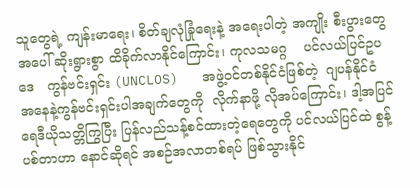သူတွေရဲ့ ကျန်းမာရေး၊ စိတ်ချလုံခြုံရေးနဲ့ အရေးပါတဲ့ အကျိုး စီးပွားတွေအပေါ် ဆိုးရွားစွာ ထိခိုက်လာနိုင်ကြောင်း၊ ကုလသမဂ္ဂ    ပင်လယ်ပြင်ဥပဒေ   ကွန်ဗင်းရှင်း (UNCLOS)   အဖွဲ့ဝင်တစ်နိုင်ငံဖြစ်တဲ့  ဂျပန်နိုင်ငံ အနေနဲ့ကွန်ဗင်းရှင်းပါအချက်တွေကို  လိုက်နာဖို့ လိုအပ်ကြောင်း၊ ဒါ့အပြင်  ရေဒီယိုသတ္တိကြွပြီး ပြန်လည်သန့်စင်ထားတဲ့ရေတွေကို ပင်လယ်ပြင်ထဲ စွန့်ပစ်တာဟာ နောင်ဆိုရင် အစဉ်အလာတစ်ရပ် ဖြစ်သွားနိုင်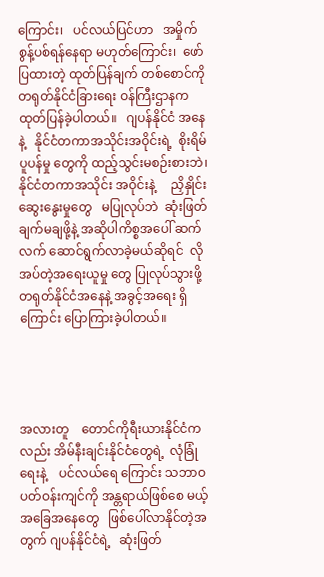ကြောင်း၊   ပင်လယ်ပြင်ဟာ   အမှိုက် စွန့်ပစ်ရန်နေရာ မဟုတ်ကြောင်း၊  ဖော်ပြထားတဲ့ ထုတ်ပြန်ချက် တစ်စောင်ကို တရုတ်နိုင်ငံခြားရေး ဝန်ကြီးဌာနက   ထုတ်ပြန်ခဲ့ပါတယ်။   ဂျပန်နိုင်ငံ အနေနဲ့   နိုင်ငံတကာအသိုင်းအဝိုင်းရဲ့  စိုးရိမ်ပူပန်မှု တွေကို ထည့်သွင်းမစဉ်းစားဘဲ၊ နိုင်ငံတကာအသိုင်း အဝိုင်းနဲ့     ညှိနှိုင်းဆွေးနွေးမှုတွေ   မပြုလုပ်ဘဲ  ဆုံးဖြတ်ချက်မချဖို့နဲ့ အဆိုပါကိစ္စအပေါ် ဆက်လက် ဆောင်ရွက်လာခဲ့မယ်ဆိုရင်  လိုအပ်တဲ့အရေးယူမှု တွေ ပြုလုပ်သွားဖို့ တရုတ်နိုင်ငံအနေနဲ့ အခွင့်အရေး ရှိကြောင်း ပြောကြားခဲ့ပါတယ်။




အလားတူ    တောင်ကိုရီးယားနိုင်ငံကလည်း အိမ်နီးချင်းနိုင်ငံတွေရဲ့  လုံခြုံရေးနဲ့    ပင်လယ်ရေ ကြောင်း သဘာဝပတ်ဝန်းကျင်ကို အန္တရာယ်ဖြစ်စေ မယ့်   အခြေအနေတွေ   ဖြစ်ပေါ်လာနိုင်တဲ့အတွက် ဂျပန်နိုင်ငံရဲ့   ဆုံးဖြတ်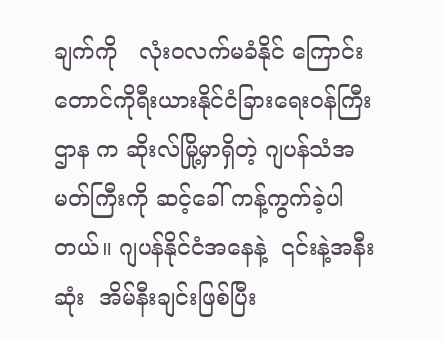ချက်ကို   လုံးဝလက်မခံနိုင် ကြောင်း တောင်ကိုရီးယားနိုင်ငံခြားရေးဝန်ကြီးဌာန က ဆိုးလ်မြို့မှာရှိတဲ့ ဂျပန်သံအမတ်ကြီးကို ဆင့်ခေါ် ကန့်ကွက်ခဲ့ပါတယ်။ ဂျပန်နိုင်ငံအနေနဲ့  ၎င်းနဲ့အနီး ဆုံး  အိမ်နီးချင်းဖြစ်ပြီး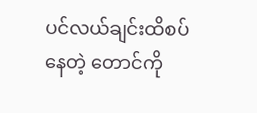ပင်လယ်ချင်းထိစပ်နေတဲ့ တောင်ကို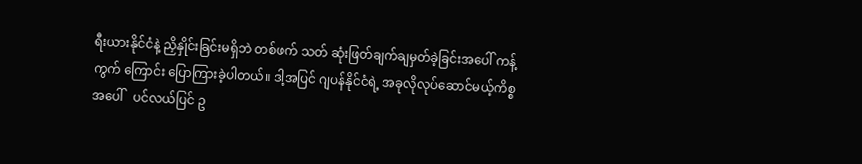ရီးယားနိုင်ငံနဲ့ ညှိနှိုင်းခြင်းမရှိဘဲ တစ်ဖက် သတ် ဆုံးဖြတ်ချက်ချမှတ်ခဲ့ခြင်းအပေါ် ကန့်ကွက် ကြောင်း ပြောကြားခဲ့ပါတယ်။ ဒါ့အပြင် ဂျပန်နိုင်ငံရဲ့ အခုလိုလုပ်ဆောင်မယ့်ကိစ္စအပေါ်   ပင်လယ်ပြင် ဥ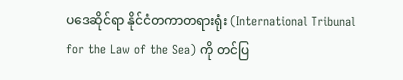ပဒေဆိုင်ရာ နိုင်ငံတကာတရားရုံး (International Tribunal for the Law of the Sea) ကို တင်ပြ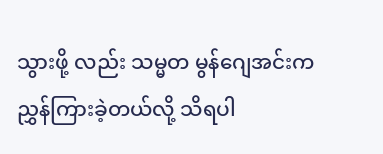သွားဖို့ လည်း သမ္မတ မွန်ဂျေအင်းက  ညွှန်ကြားခဲ့တယ်လို့ သိရပါ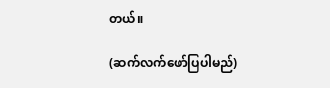တယ်။

(ဆက်လက်ဖော်ပြပါမည်)